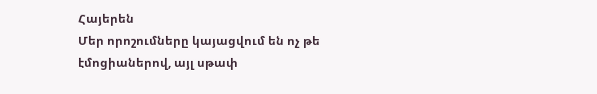Հայերեն
Մեր որոշումները կայացվում են ոչ թե էմոցիաներով, այլ սթափ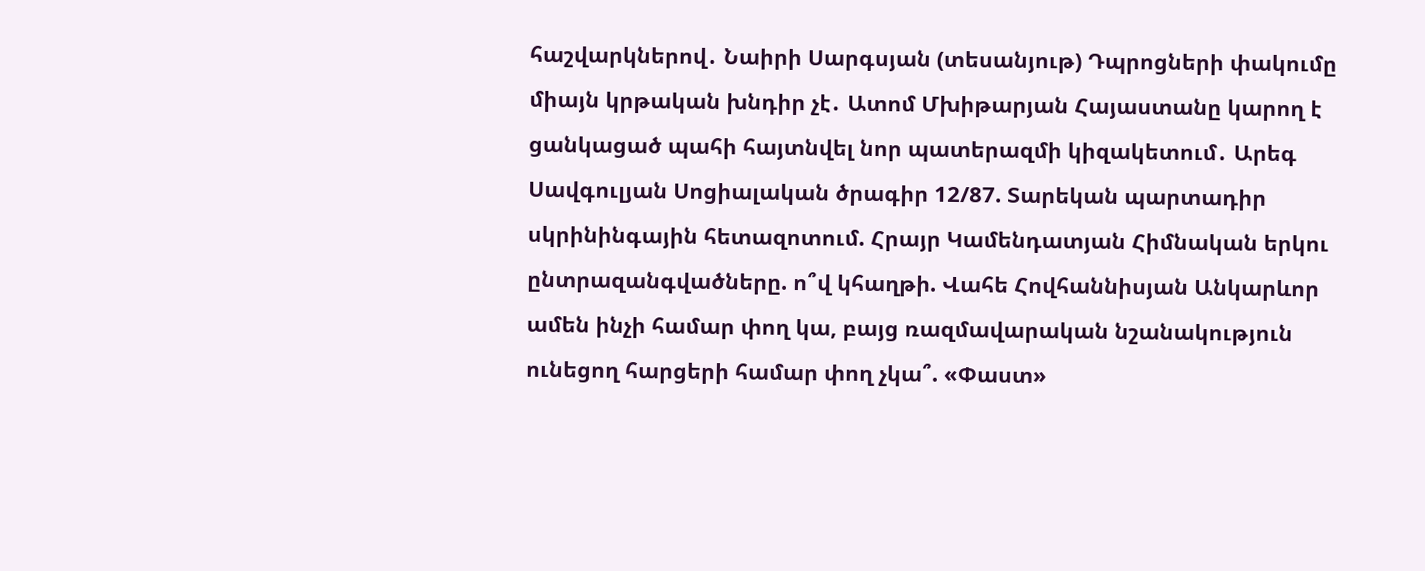հաշվարկներով․ Նաիրի Սարգսյան (տեսանյութ) Դպրոցների փակումը միայն կրթական խնդիր չէ․ Ատոմ Մխիթարյան Հայաստանը կարող է ցանկացած պահի հայտնվել նոր պատերազմի կիզակետում․ Արեգ Սավգուլյան Սոցիալական ծրագիր 12/87. Տարեկան պարտադիր սկրինինգային հետազոտում. Հրայր Կամենդատյան Հիմնական երկու ընտրազանգվածները. ո՞վ կհաղթի. Վահե Հովհաննիսյան Անկարևոր ամեն ինչի համար փող կա, բայց ռազմավարական նշանակություն ունեցող հարցերի համար փող չկա՞. «Փաստ»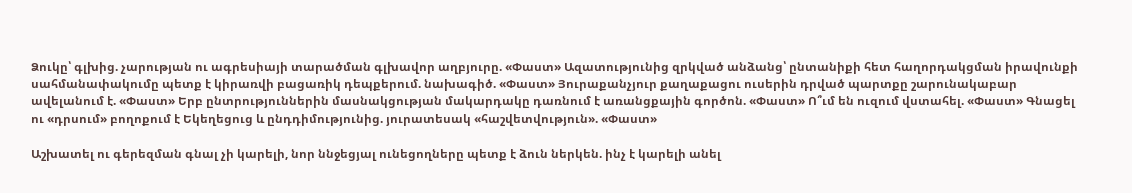Ձուկը՝ գլխից. չարության ու ագրեսիայի տարածման գլխավոր աղբյուրը. «Փաստ» Ազատությունից զրկված անձանց՝ ընտանիքի հետ հաղորդակցման իրավունքի սահմանափակումը պետք է կիրառվի բացառիկ դեպքերում. նախագիծ. «Փաստ» Յուրաքանչյուր քաղաքացու ուսերին դրված պարտքը շարունակաբար ավելանում է. «Փաստ» Երբ ընտրություններին մասնակցության մակարդակը դառնում է առանցքային գործոն. «Փաստ» Ո՞ւմ են ուզում վստահել. «Փաստ» Գնացել ու «դրսում» բողոքում է Եկեղեցուց և ընդդիմությունից. յուրատեսակ «հաշվետվություն». «Փաստ»

Աշխատել ու գերեզման գնալ չի կարելի, նոր ննջեցյալ ունեցողները պետք է ձուն ներկեն. ինչ է կարելի անել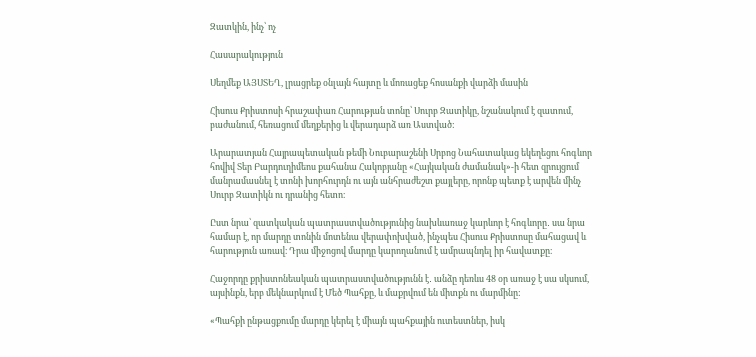Զատկին, ինչ՝ ոչ

Հասարակություն

Սեղմեք ԱՅՍՏԵՂ, լրացրեք օնլայն հայտը և մոռացեք հոսանքի վարձի մասին

Հիսուս Քրիստոսի հրաշափառ Հարության տոնը՝ Սուրբ Զատիկը, նշանակում է զատում, բաժանում, հեռացում մեղքերից և վերադարձ առ Աստված:

Արարատյան Հայրապետական թեմի Նուբարաշենի Սրբոց Նահատակաց եկեղեցու հոգևոր հովիվ Տեր Բարդուղիմեոս քահանա Հակոբյանը «Հայկական ժամանակ»-ի հետ զրույցում մանրամասնել է տոնի խորհուրդն ու այն անհրաժեշտ քայլերը, որոնք պետք է արվեն մինչ Սուրբ Զատիկն ու դրանից հետո։

Ըստ նրա՝ զատկական պատրաստվածությունից նախևառաջ կարևոր է հոգևորը․ սա նրա համար է, որ մարդը տոնին մոտենա վերափոխված, ինչպես Հիսուս Քրիստոսը մահացավ և հարություն առավ։ Դրա միջոցով մարդը կարողանում է ամրապնդել իր հավատքը։

Հաջորդը քրիստոնեական պատրաստվածությունն է․ անձը դեռևս 48 օր առաջ է սա սկսում, այսինքն, երբ մեկնարկում է Մեծ Պահքը, և մաքրվում են միտքն ու մարմինը:

«Պահքի ընթացքումը մարդը կերել է միայն պահքային ուտեստներ, իսկ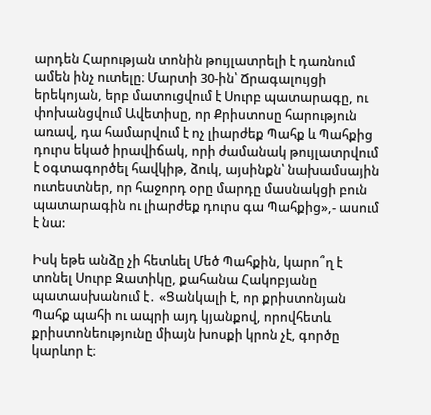արդեն Հարության տոնին թույլատրելի է դառնում ամեն ինչ ուտելը։ Մարտի 30-ին՝ Ճրագալույցի երեկոյան, երբ մատուցվում է Սուրբ պատարագը, ու փոխանցվում Ավետիսը, որ Քրիստոսը հարություն առավ, դա համարվում է ոչ լիարժեք Պահք և Պահքից դուրս եկած իրավիճակ, որի ժամանակ թույլատրվում է օգտագործել հավկիթ, ձուկ, այսինքն՝ նախամսային ուտեստներ, որ հաջորդ օրը մարդը մասնակցի բուն պատարագին ու լիարժեք դուրս գա Պահքից»,- ասում է նա:

Իսկ եթե անձը չի հետևել Մեծ Պահքին, կարո՞ղ է տոնել Սուրբ Զատիկը, քահանա Հակոբյանը պատասխանում է․ «Ցանկալի է, որ քրիստոնյան Պահք պահի ու ապրի այդ կյանքով, որովհետև քրիստոնեությունը միայն խոսքի կրոն չէ, գործը կարևոր է։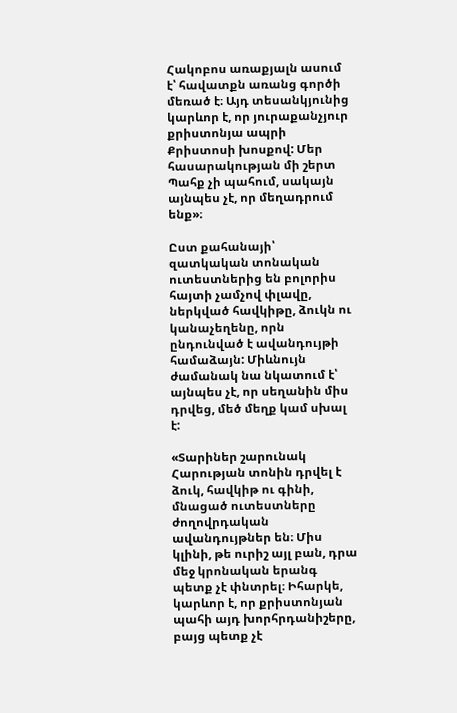Հակոբոս առաքյալն ասում է՝ հավատքն առանց գործի մեռած է։ Այդ տեսանկյունից կարևոր է, որ յուրաքանչյուր քրիստոնյա ապրի Քրիստոսի խոսքով: Մեր հասարակության մի շերտ Պահք չի պահում, սակայն այնպես չէ, որ մեղադրում ենք»։

Ըստ քահանայի՝ զատկական տոնական ուտեստներից են բոլորիս հայտի չամչով փլավը, ներկված հավկիթը, ձուկն ու կանաչեղենը, որն ընդունված է ավանդույթի համաձայն: Միևնույն ժամանակ նա նկատում է՝ այնպես չէ, որ սեղանին միս դրվեց, մեծ մեղք կամ սխալ է:

«Տարիներ շարունակ Հարության տոնին դրվել է ձուկ, հավկիթ ու գինի, մնացած ուտեստները ժողովրդական ավանդույթներ են։ Միս կլինի, թե ուրիշ այլ բան, դրա մեջ կրոնական երանգ պետք չէ փնտրել։ Իհարկե, կարևոր է, որ քրիստոնյան պահի այդ խորհրդանիշերը, բայց պետք չէ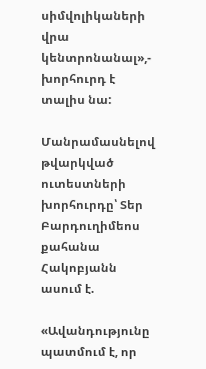սիմվոլիկաների վրա կենտրոնանալ»,- խորհուրդ է տալիս նա:

Մանրամասնելով թվարկված ուտեստների խորհուրդը՝ Տեր Բարդուղիմեոս քահանա Հակոբյանն ասում է.

«Ավանդությունը պատմում է, որ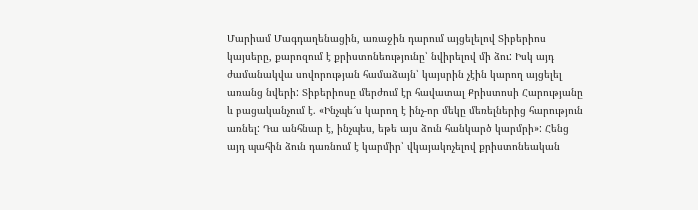Մարիամ Մագդաղենացին, առաջին դարում այցելելով Տիբերիոս կայսերը, քարոզում է քրիստոնեությունը՝ նվիրելով մի ձու: Իսկ այդ ժամանակվա սովորության համաձայն՝ կայսրին չէին կարող այցելել առանց նվերի: Տիբերիոսը մերժում էր հավատալ Քրիստոսի Հարությանը և բացականչում է. «Ինչպե՜ս կարող է ինչ-որ մեկը մեռելներից հարություն առնել: Դա անհնար է, ինչպես, եթե այս ձուն հանկարծ կարմրի»: Հենց այդ պահին ձուն դառնում է կարմիր՝ վկայակոչելով քրիստոնեական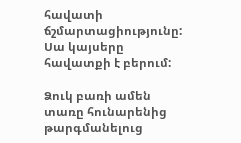հավատի ճշմարտացիությունը: Սա կայսերը հավատքի է բերում:

Ձուկ բառի ամեն տառը հունարենից թարգմանելուց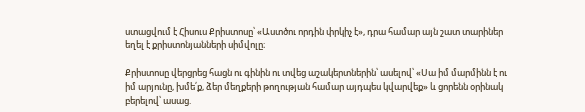ստացվում է Հիսուս Քրիստոսը՝ «Աստծու որդին փրկիչ է», դրա համար այն շատ տարիներ եղել է քրիստոնյանների սիմվոլը։

Քրիստոսը վերցրեց հացն ու գինին ու տվեց աշակերտներին՝ ասելով՝ «Սա իմ մարմինն է ու իմ արյունը, խմե՛ք, ձեր մեղքերի թողության համար այդպես կվարվեք» և ցորենն օրինակ բերելով՝ ասաց.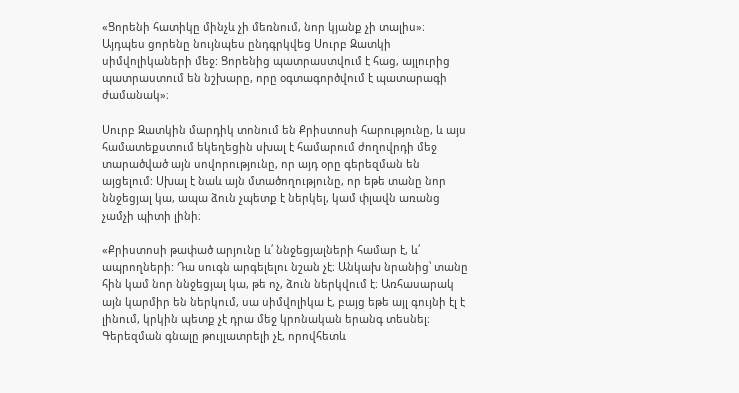«Ցորենի հատիկը մինչև չի մեռնում, նոր կյանք չի տալիս»։ Այդպես ցորենը նույնպես ընդգրկվեց Սուրբ Զատկի սիմվոլիկաների մեջ: Ցորենից պատրաստվում է հաց, այլուրից պատրաստում են նշխարը, որը օգտագործվում է պատարագի ժամանակ»։

Սուրբ Զատկին մարդիկ տոնում են Քրիստոսի հարությունը, և այս համատեքստում եկեղեցին սխալ է համարում ժողովրդի մեջ տարածված այն սովորությունը, որ այդ օրը գերեզման են այցելում: Սխալ է նաև այն մտածողությունը, որ եթե տանը նոր ննջեցյալ կա, ապա ձուն չպետք է ներկել, կամ փլավն առանց չամչի պիտի լինի։

«Քրիստոսի թափած արյունը և՛ ննջեցյալների համար է, և՛ ապրողների: Դա սուգն արգելելու նշան չէ։ Անկախ նրանից՝ տանը հին կամ նոր ննջեցյալ կա, թե ոչ, ձուն ներկվում է։ Առհասարակ այն կարմիր են ներկում, սա սիմվոլիկա է, բայց եթե այլ գույնի էլ է լինում, կրկին պետք չէ դրա մեջ կրոնական երանգ տեսնել։ Գերեզման գնալը թույլատրելի չէ, որովհետև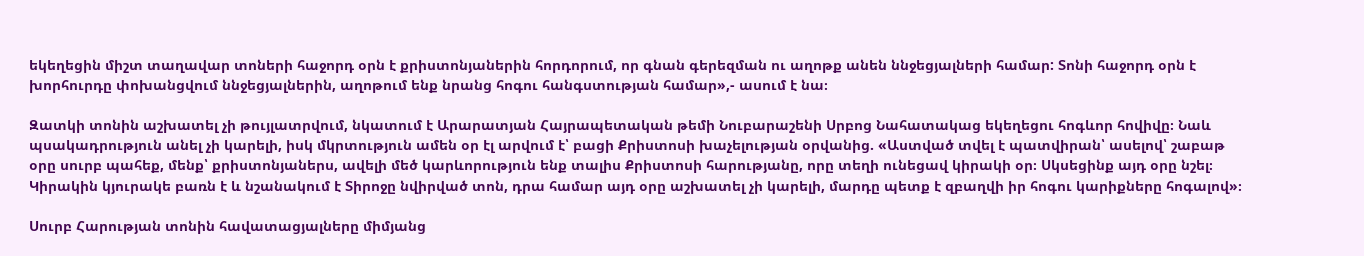եկեղեցին միշտ տաղավար տոների հաջորդ օրն է քրիստոնյաներին հորդորում, որ գնան գերեզման ու աղոթք անեն ննջեցյալների համար: Տոնի հաջորդ օրն է խորհուրդը փոխանցվում ննջեցյալներին, աղոթում ենք նրանց հոգու հանգստության համար»,- ասում է նա։

Զատկի տոնին աշխատել չի թույլատրվում, նկատում է Արարատյան Հայրապետական թեմի Նուբարաշենի Սրբոց Նահատակաց եկեղեցու հոգևոր հովիվը։ Նաև պսակադրություն անել չի կարելի, իսկ մկրտություն ամեն օր էլ արվում է՝ բացի Քրիստոսի խաչելության օրվանից. «Աստված տվել է պատվիրան՝ ասելով՝ շաբաթ օրը սուրբ պահեք, մենք՝ քրիստոնյաներս, ավելի մեծ կարևորություն ենք տալիս Քրիստոսի հարությանը, որը տեղի ունեցավ կիրակի օր։ Սկսեցինք այդ օրը նշել։ Կիրակին կյուրակե բառն է և նշանակում է Տիրոջը նվիրված տոն, դրա համար այդ օրը աշխատել չի կարելի, մարդը պետք է զբաղվի իր հոգու կարիքները հոգալով»։

Սուրբ Հարության տոնին հավատացյալները միմյանց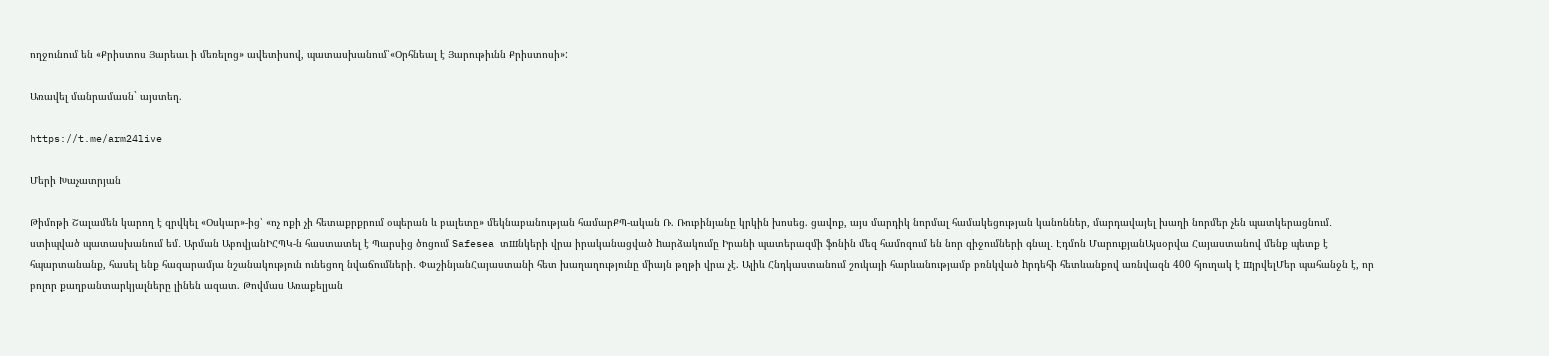ողջունում են «Քրիստոս Յարեաւ ի մեռելոց» ավետիսով, պատասխանում՝«Օրհնեալ է Յարութիւնն Քրիստոսի»:

Առավել մանրամասն` այստեղ.

https://t.me/arm24live

Մերի Խաչատրյան

Թիմոթի Շալամեն կարող է զրվկել «Օսկար»-ից՝ «ոչ ոքի չի հետաքրքրում օպերան և բալետը» մեկնաբանության համարՔՊ-ական Ռ. Ռուբինյանը կրկին խոսեց. ցավոք, այս մարդիկ նորմալ համակեցության կանոններ, մարդավայել խաղի նորմեր չեն պատկերացնում․ ստիպված պատասխանում եմ․ Արման ԱբովյանԻՀՊԿ-ն հաստատել է Պարսից ծոցում Safesea տшնկերի վրա իրականացված hարձակումը Իրանի պատերազմի ֆոնին մեզ համոզում են նոր զիջումների գնալ․ Էդմոն ՄարուքյանԱյսօրվա Հայաստանով մենք պետք է հպարտանանք, հասել ենք հազարամյա նշանակություն ունեցող նվաճումների․ ՓաշինյանՀայաստանի հետ խաղաղությունը միայն թղթի վրա չէ. Ալիև Հնդկաստանում շուկայի հարևանությամբ բռնկված hրդեհի հետևանքով առնվազն 400 հյուղակ է шյրվելՄեր պահանջն է, որ բոլոր քաղբանտարկյալները լինեն ազատ. Թովմաս Առաքելյան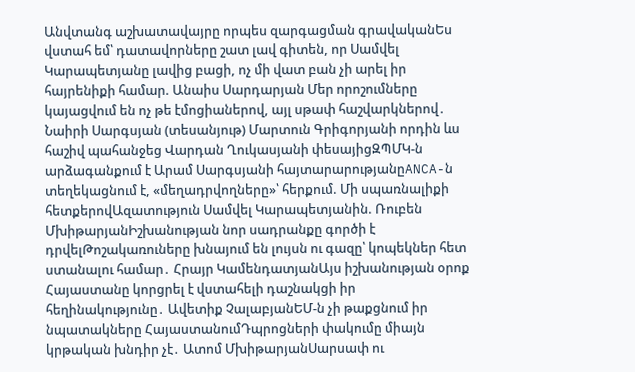Անվտանգ աշխատավայրը որպես զարգացման գրավականԵս վստահ եմ՝ դատավորները շատ լավ գիտեն, որ Սամվել Կարապետյանը լավից բացի, ոչ մի վատ բան չի արել իր հայրենիքի համար. Անաիս Սարդարյան Մեր որոշումները կայացվում են ոչ թե էմոցիաներով, այլ սթափ հաշվարկներով․ Նաիրի Սարգսյան (տեսանյութ) Մարտուն Գրիգորյանի որդին ևս հաշիվ պահանջեց Վարդան Ղուկասյանի փեսայիցԶՊՄԿ-ն արձագանքում է Արամ Սարգսյանի հայտարարությանըANCA-ն տեղեկացնում է, «մեղադրվողները»՝ հերքում. Մի սպառնալիքի հետքերովԱզատություն Սամվել Կարապետյանին. Ռուբեն ՄխիթարյանԻշխանության նոր սադրանքը գործի է դրվելԹոշակառուները խնայում են լույսն ու գազը՝ կոպեկներ հետ ստանալու համար․ Հրայր ԿամենդատյանԱյս իշխանության օրոք Հայաստանը կորցրել է վստահելի դաշնակցի իր հեղինակությունը․ Ավետիք ՉալաբյանԵՄ-ն չի թաքցնում իր նպատակները ՀայաստանումԴպրոցների փակումը միայն կրթական խնդիր չէ․ Ատոմ ՄխիթարյանՍարսափ ու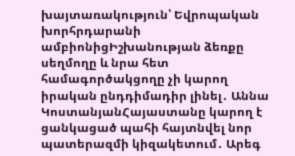խայտառակություն՝ Եվրոպական խորհրդարանի ամբիոնիցԻշխանության ձեռքը սեղմողը և նրա հետ համագործակցողը չի կարող իրական ընդդիմադիր լինել․ Աննա ԿոստանյանՀայաստանը կարող է ցանկացած պահի հայտնվել նոր պատերազմի կիզակետում․ Արեգ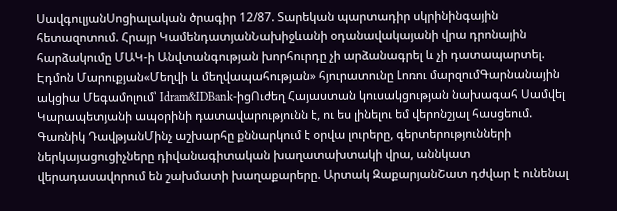ՍավգուլյանՍոցիալական ծրագիր 12/87. Տարեկան պարտադիր սկրինինգային հետազոտում. Հրայր ԿամենդատյանՆախիջևանի օդանավակայանի վրա դրոնային հարձակումը ՄԱԿ-ի Անվտանգության խորհուրդը չի արձանագրել և չի դատապարտել. Էդմոն Մարուքյան«Մեղվի և մեղվապահության» հյուրատունը Լոռու մարզումԳարնանային ակցիա Մեգամոլում՝ Idram&IDBank-իցՈւժեղ Հայաստան կուսակցության նախագահ Սամվել Կարապետյանի ապօրինի դատավարությունն է, ու ես լինելու եմ վերոնշյալ հասցեում. Գառնիկ ԴավթյանՄինչ աշխարհը քննարկում է օրվա լուրերը, գերտերությունների ներկայացուցիչները դիվանագիտական խաղատախտակի վրա, աննկատ վերադասավորում են շախմատի խաղաքարերը. Արտակ ԶաքարյանՇատ դժվար է ունենալ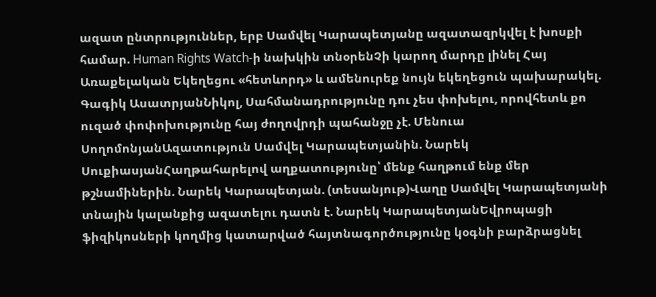ազատ ընտրություններ, երբ Սամվել Կարապետյանը ազատազրկվել է խոսքի համար. Human Rights Watch-ի նախկին տնօրենՉի կարող մարդը լինել Հայ Առաքելական Եկեղեցու «հետևորդ» և ամենուրեք նույն եկեղեցուն պախարակել. Գագիկ ԱսատրյանՆիկոլ, Սահմանադրությունը դու չես փոխելու, որովհետև քո ուզած փոփոխությունը հայ ժողովրդի պահանջը չէ. Մենուա ՍողոմոնյանԱզատություն Սամվել Կարապետյանին. Նարեկ ՍուքիասյանՀաղթահարելով աղքատությունը՝ մենք հաղթում ենք մեր թշնամիներին. Նարեկ Կարապետյան. (տեսանյութ)Վաղը Սամվել Կարապետյանի տնային կալանքից ազատելու դատն է. Նարեկ ԿարապետյանԵվրոպացի ֆիզիկոսների կողմից կատարված հայտնագործությունը կօգնի բարձրացնել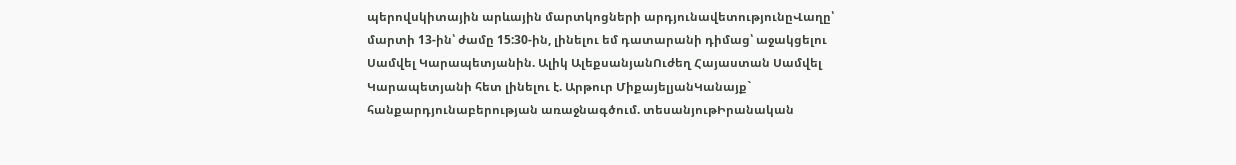պերովսկիտային արևային մարտկոցների արդյունավետությունըՎաղը՝ մարտի 13-ին՝ ժամը 15:30-ին, լինելու եմ դատարանի դիմաց՝ աջակցելու Սամվել Կարապետյանին. Ալիկ ԱլեքսանյանՈւժեղ Հայաստան Սամվել Կարապետյանի հետ լինելու է. Արթուր ՄիքայելյանԿանայք` հանքարդյունաբերության առաջնագծում. տեսանյութԻրանական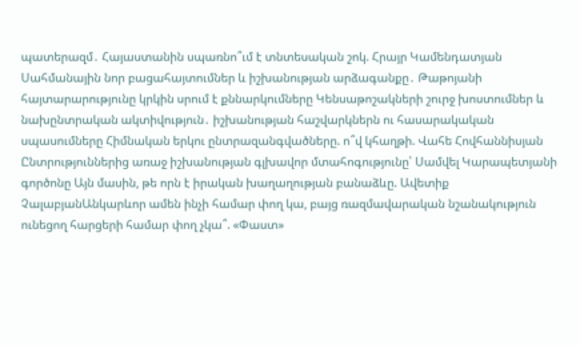պատերազմ․ Հայաստանին սպառնո՞ւմ է տնտեսական շոկ. Հրայր Կամենդատյան Սահմանային նոր բացահայտումներ և իշխանության արձագանքը․ Թաթոյանի հայտարարությունը կրկին սրում է քննարկումները Կենսաթոշակների շուրջ խոստումներ և նախընտրական ակտիվություն․ իշխանության հաշվարկներն ու հասարակական սպասումները Հիմնական երկու ընտրազանգվածները. ո՞վ կհաղթի. Վահե Հովհաննիսյան Ընտրություններից առաջ իշխանության գլխավոր մտահոգությունը՝ Սամվել Կարապետյանի գործոնը Այն մասին, թե որն է իրական խաղաղության բանաձևը. Ավետիք ՉալաբյանԱնկարևոր ամեն ինչի համար փող կա, բայց ռազմավարական նշանակություն ունեցող հարցերի համար փող չկա՞. «Փաստ»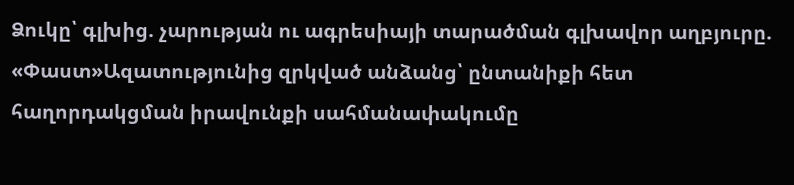Ձուկը՝ գլխից. չարության ու ագրեսիայի տարածման գլխավոր աղբյուրը. «Փաստ»Ազատությունից զրկված անձանց՝ ընտանիքի հետ հաղորդակցման իրավունքի սահմանափակումը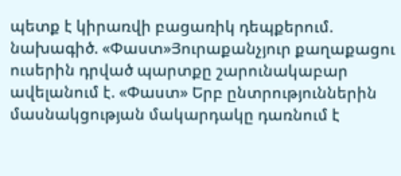պետք է կիրառվի բացառիկ դեպքերում. նախագիծ. «Փաստ»Յուրաքանչյուր քաղաքացու ուսերին դրված պարտքը շարունակաբար ավելանում է. «Փաստ» Երբ ընտրություններին մասնակցության մակարդակը դառնում է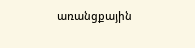առանցքային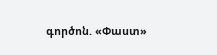գործոն. «Փաստ»